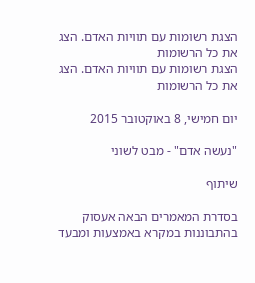הצגת רשומות עם תוויות האדם. הצג את כל הרשומות
הצגת רשומות עם תוויות האדם. הצג את כל הרשומות

יום חמישי, 8 באוקטובר 2015

"נעשה אדם" - מבט לשוני

שיתוף

בסדרת המאמרים הבאה אעסוק בהתבוננות במקרא באמצעות ומבעד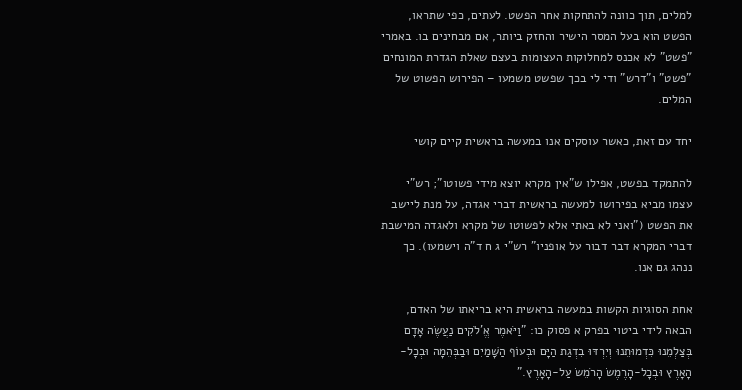למלים, תוך כוונה להתחקות אחר הפשט. לעתים, כפי שתראו, הפשט הוא בעל המסר הישיר והחזק ביותר, אם מבחינים בו. באמרי "פשט" לא אכנס למחלוקות העצומות בעצם שאלת הגדרת המונחים "פשט" ו"דרש" ודי לי בכך שפשט משמעו – הפירוש הפשוט של המלים.

יחד עם זאת, כאשר עוסקים אנו במעשה בראשית קיים קושי

להתמקד בפשט, אפילו ש"אין מקרא יוצא מידי פשוטו"; רש"י עצמו מביא בפירושו למעשה בראשית דברי אגדה, על מנת ליישב את הפשט ("ואני לא באתי אלא לפשוטו של מקרא ולאגדה המישבת דברי המקרא דבר דבור על אופניו" רש"י ג ח ד"ה וישמעו). כך ננהג גם אנו.

אחת הסוגיות הקשות במעשה בראשית היא בריאתו של האדם, הבאה לידי ביטוי בפרק א פסוק כו: "וַיֹּאמֶר אֱ'לֹקִים נַעֲשֶׂה אָדָם בְּצַלְמֵנוּ כִּדְמוּתֵנוּ וְיִרְדּוּ בִדְגַת הַיָּם וּבְעוֹף הַשָּׁמַיִם וּבַבְּהֵמָה וּבְכָל-הָאָרֶץ וּבְכָל-הָרֶמֶשׂ הָרֹמֵשׂ עַל-הָאָרֶץ."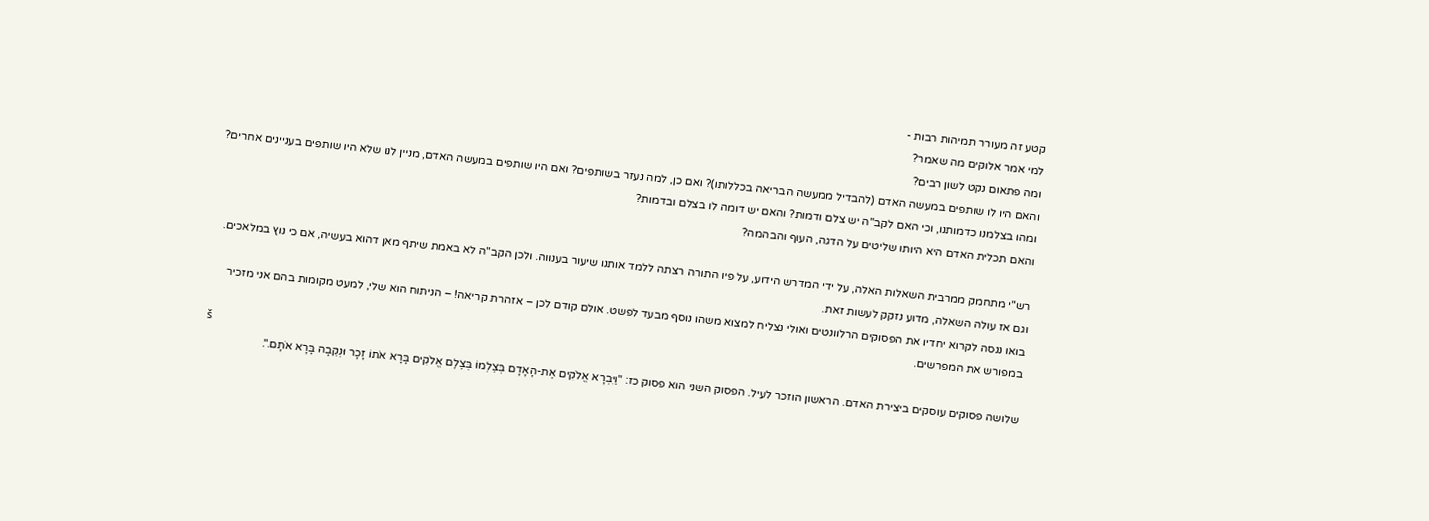קטע זה מעורר תמיהות רבות -
למי אמר אלוקים מה שאמר?
ומה פתאום נקט לשון רבים?
והאם היו לו שותפים במעשה האדם (להבדיל ממעשה הבריאה בכללותו)? ואם כן, למה נעזר בשותפים? ואם היו שותפים במעשה האדם, מניין לנו שלא היו שותפים בעניינים אחרים?
ומהו בצלמנו כדמותנו, וכי האם לקב"ה יש צלם ודמות? והאם יש דומה לו בצלם ובדמות?
והאם תכלית האדם היא היותו שליטים על הדגה, העוף והבהמה?

רש"י מתחמק ממרבית השאלות האלה, על ידי המדרש הידוע, על פיו התורה רצתה ללמד אותנו שיעור בענווה. ולכן הקב"ה לא באמת שיתף מאן דהוא בעשיה, אם כי נוץ במלאכים. וגם אז עולה השאלה, מדוע נזקק לעשות זאת.
בואו ננסה לקרוא יחדיו את הפסוקים הרלוונטים ואולי נצליח למצוא משהו נוסף מבעד לפשט. אולם קודם לכן – אזהרת קריאה! – הניתוח הוא שלי, למעט מקומות בהם אני מזכיר במפורש את המפרשים.
š
שלושה פסוקים עוסקים ביצירת האדם. הראשון הוזכר לעיל. הפסוק השני הוא פסוק כז: "וַיִּבְרָא אֱלֹקִים אֶת-הָאָדָם בְּצַלְמוֹ בְּצֶלֶם אֱלֹקִים בָּרָא אֹתוֹ זָכָר וּנְקֵבָה בָּרָא אֹתָם.".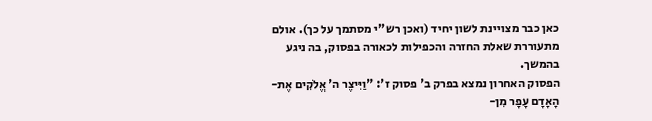כאן כבר מצויינת לשון יחיד (ואכן רש"י מסתמך על כך). אולם מתעוררת שאלת החזרה והכפילות לכאורה בפסוק, בה ניגע בהמשך.
הפסוק האחרון נמצא בפרק ב' פסוק ז': "וַיִּיצֶר ה' אֱלֹקִים אֶת-הָאָדָם עָפָר מִן-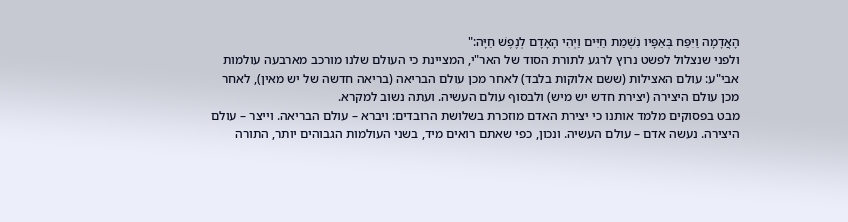הָאֲדָמָה וַיִּפַּח בְּאַפָּיו נִשְׁמַת חַיִּים וַיְהִי הָאָדָם לְנֶפֶשׁ חַיָּה:"
ולפני שנצלול לפשט נרוץ לרגע לתורת הסוד של האר"י, המציינת כי העולם שלנו מורכב מארבעה עולמות אבי"ע: עולם האצילות (ששם אלוקות בלבד) לאחר מכן עולם הבריאה (בריאה חדשה של יש מאין), לאחר מכן עולם היצירה (יצירת חדש יש מיש) ולבסוף עולם העשיה. ועתה נשוב למקרא.
מבט בפסוקים מלמד אותנו כי יצירת האדם מוזכרת בשלושת הרובדים: ויברא – עולם הבריאה. וייצר – עולם היצירה. נעשה אדם – עולם העשיה. ונכון, כפי שאתם רואים מיד, בשני העולמות הגבוהים יותר, התורה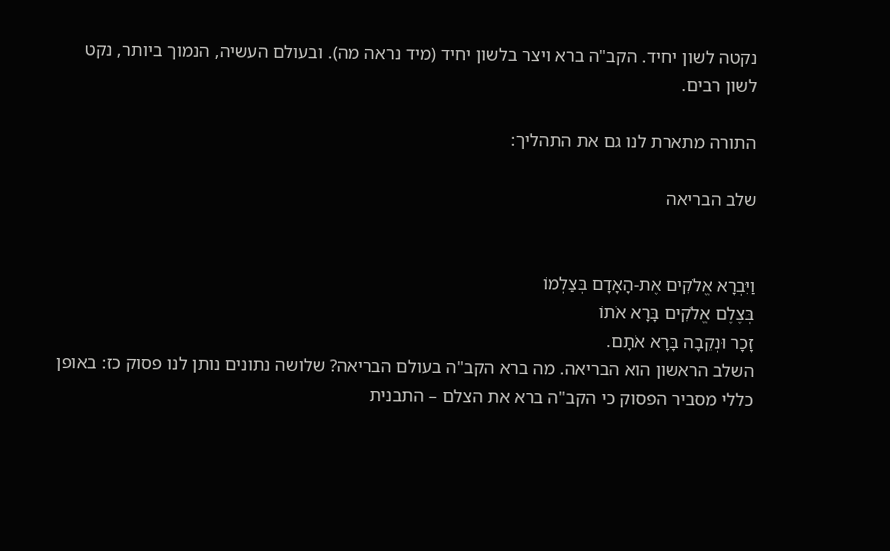נקטה לשון יחיד. הקב"ה ברא ויצר בלשון יחיד (מיד נראה מה). ובעולם העשיה, הנמוך ביותר, נקט לשון רבים.

התורה מתארת לנו גם את התהליך:

שלב הבריאה


וַיִּבְרָא אֱלֹקִים אֶת-הָאָדָם בְּצַלְמוֹ
בְּצֶלֶם אֱלֹקִים בָּרָא אֹתוֹ
זָכָר וּנְקֵבָה בָּרָא אֹתָם.
השלב הראשון הוא הבריאה. מה ברא הקב"ה בעולם הבריאה? שלושה נתונים נותן לנו פסוק כז: באופן כללי מסביר הפסוק כי הקב"ה ברא את הצלם – התבנית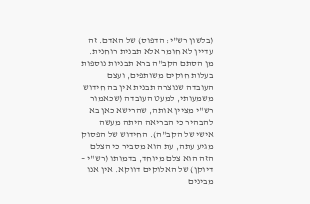(בלשון רש"י: הדפוס) של האדם. זה עדיין לא חומר אלא תבנית רוחנית. מן הסתם הקב"ה ברא תבניות נוספות בעלות חוקים משותפים, ועצם העובדה שנוצרה תבנית אין בה חידוש משמעותי, למעט העובדה (שכאמור רש"י מציין אותה, שהרישא כאן בא להבהיר כי הבריאה היתה מעשה אישי של הקב"ה). החידוש של הפסוק מגיע עתה, עת הוא מסביר כי הצלם הזה הוא צלם מיוחד, בדמותו (רש"י – דיוקן) של האלוקים דווקא. אין אנו מבינים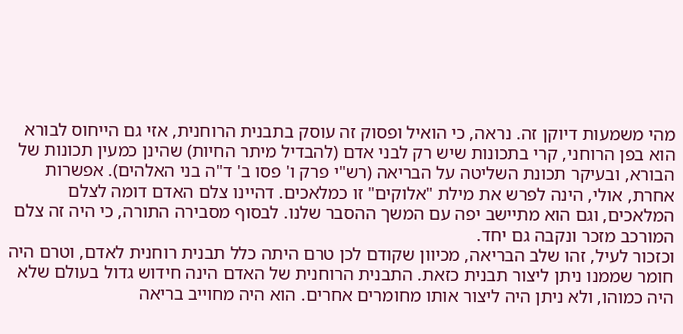מהי משמעות דיוקן זה. נראה, כי הואיל ופסוק זה עוסק בתבנית הרוחנית, אזי גם הייחוס לבורא הוא בפן הרוחני, קרי בתכונות שיש רק לבני אדם (להבדיל מיתר החיות) שהינן כמעין תכונות של הבורא, ובעיקר תכונת השליטה על הבריאה (רש"י פרק ו' פסו ב' ד"ה בני האלהים). אפשרות אחרת, אולי, הינה לפרש את מילת "אלוקים" זו כמלאכים. דהיינו צלם האדם דומה לצלם המלאכים, וגם הוא מתיישב יפה עם המשך ההסבר שלנו. לבסוף מסבירה התורה, כי היה זה צלם המורכב מזכר ונקבה גם יחד.
וכזכור לעיל, זהו שלב הבריאה, מכיוון שקודם לכן טרם היתה כלל תבנית רוחנית לאדם, וטרם היה חומר שממנו ניתן ליצור תבנית כזאת. התבנית הרוחנית של האדם הינה חידוש גדול בעולם שלא היה כמוהו, ולא ניתן היה ליצור אותו מחומרים אחרים. הוא היה מחוייב בריאה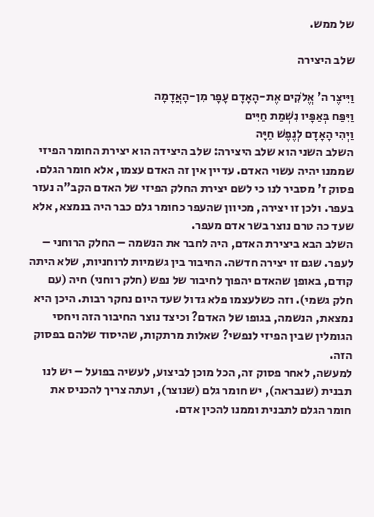של ממש.

שלב היצירה

וַיִּיצֶר ה' אֱלֹקִים אֶת-הָאָדָם עָפָר מִן-הָאֲדָמָה
וַיִּפַּח בְּאַפָּיו נִשְׁמַת חַיִּים
וַיְהִי הָאָדָם לְנֶפֶשׁ חַיָּה
השלב השני הוא שלב היצירה: שלב היצידה הוא יצירת החומר הפיזי שממנו יהיה עשוי האדם. עדיין אין זה האדם עצמו, אלא חומר הגלם. פסוק ז' מסביר לנו כי לשם יצירת החלק הפיזי של האדם הקב"ה נעזר בעפר. ולכן זו יצירה, מכיוון שהעפר כחומר גלם כבר היה בנמצא, אלא שעד כה טרם נוצר בשר אדם מעפר.
השלב הבא ביצירת האדם, היה לחבר את הנשמה – החלק הרוחני – לעפר. שגם זו יצירה חדשה. החיבור בין גשמיות לרוחניות, שלא היתה קודם, באופן שהאדם יהפוך לחיבור של נפש (חלק רוחני) חיה (עם חלק גשמי). וזה כשלעצמו פלא גדול שעד היום נחקר רבות. היכן היא נמצאת, הנשמה, בגופו של האדם? וכיצד נוצר החיבור הזה ויחסי הגומלין שבין הפיזי לנפשי? שאלות מרתקות, שהיסוד שלהם בפסוק הזה.
למעשה, לאחר פסוק זה, הכל מוכן לביצוע, לעשיה בפועל – יש לנו תבנית (שנבראה), יש חומר גלם (שנוצר), ועתה צריך להכניס את חומר הגלם לתבנית וממנו להכין אדם.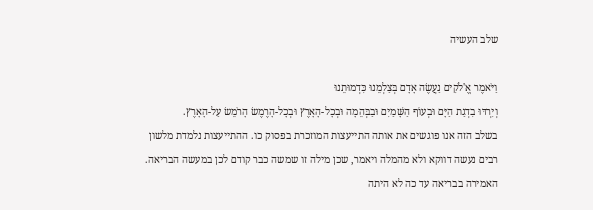שלב העשיה

וַיֹּאמֶר אֱ'לֹקִים נַעֲשֶׂה אָדָם בְּצַלְמֵנוּ כִּדְמוּתֵנוּ
וְיִרְדּוּ בִדְגַת הַיָּם וּבְעוֹף הַשָּׁמַיִם וּבַבְּהֵמָה וּבְכָל-הָאָרֶץ וּבְכָל-הָרֶמֶשׂ הָרֹמֵשׂ עַל-הָאָרֶץ.
בשלב הזה אנו פוגשים את אותה התייעצות המוזכרת בפסוק כו. ההתייעצות נלמדת מלשון רבים נעשה דווקא ולא מהמלה ויאמר, שכן מילה זו שמשה כבר קודם לכן במעשה הבריאה. האמירה בבריאה עד כה לא היתה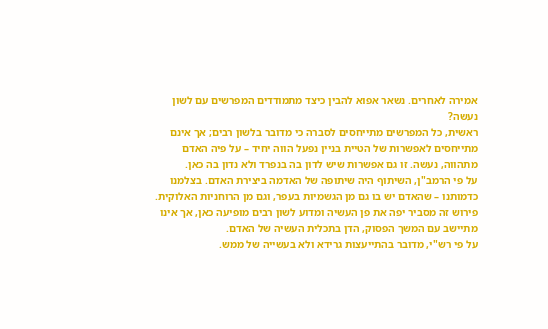אמירה לאחרים. נשאר אפוא להבין כיצד מתמודדים המפרשים עם לשון נעשה?
ראשית, כל המפרשים מתייחסים לסברה כי מדובר בלשון רבים; אך אינם מתייחסים לאפשרות של הטיית בניין נפעל הווה יחיד – על פיה האדם מתהווה, נעשה. זו גם אפשרות שיש לדון בה בנפרד ולא נדון בה כאן.
על פי הרמב"ן, השיתוף היה שיתופה של האדמה ביצירת האדם. בצלמנו כדמותנו – שהאדם יש בו גם מן הגשמיות בעפר, וגם מן הרוחניות האלוקית. פירוש זה מסביר יפה את פן העשיה ומדוע לשון רבים מופיעה כאן, אך אינו מתיישב עם המשך הפסוק, הדן בתכלית העשיה של האדם.
על פי רש"י, מדובר בהתייעצות גרידא ולא בעשייה של ממש.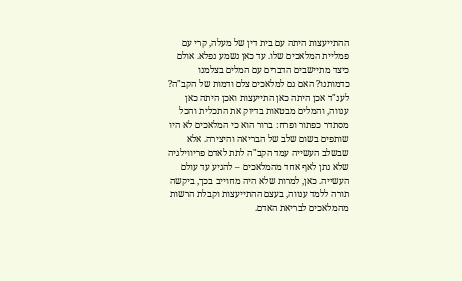ההתייעצות היתה עם בית דין של מעלה, קרי עם פמליית המלאכים שלו. עד כאן נשמע נפלא. אולם כיצד מתיישבים הדברים עם המלים בצלמנו כדמותנו? האם גם למלאכים צלם ודמות של הקב"ה?
לענ"ד אכן היתה כאן התייעצות ואכן היתה כאן ענווה, והמלים מבטאות בדיוק את התכלית והכל מסתדר כפתור ופרח: ברור הוא כי המלאכים לא היו שותפים בשום שלב של הבריאה והיצירה. אלא שבשלב העשייה עמד הקב"ה לתת לאדם פריווילגיה שלא נתן לאף אחד מהמלאכים – להגיע עד עולם העשייה. כאן, למרות שלא היה מחוייב בכך, ביקשה תורה ללמד ענווה, בעצם ההתייעצות וקבלת הרשות מהמלאכים לבריאת האדם.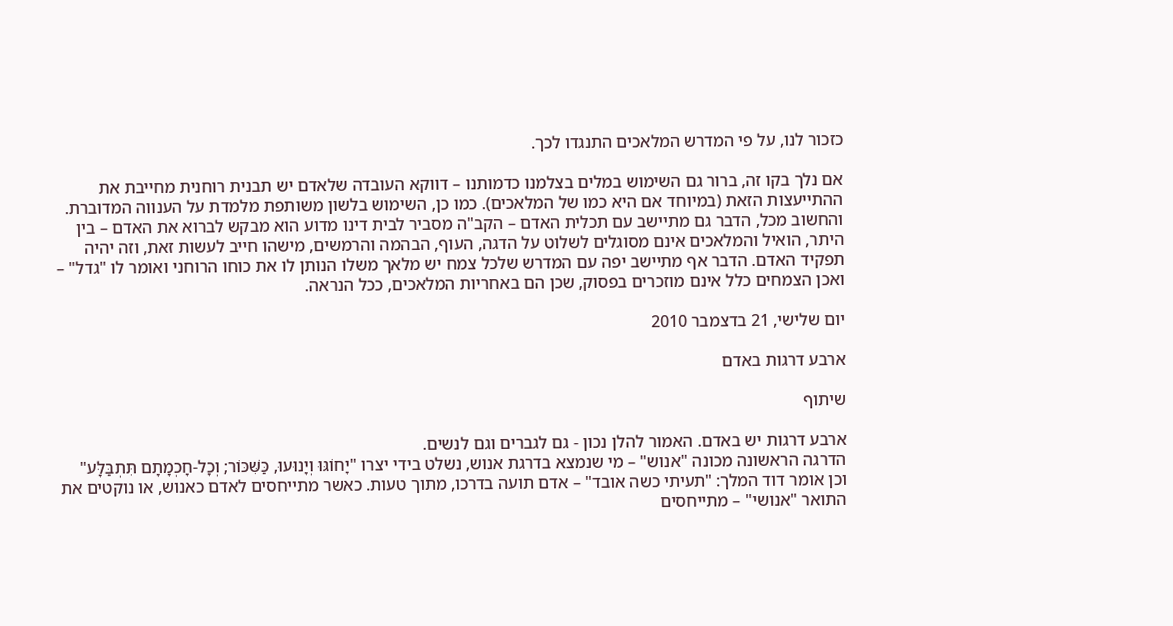כזכור לנו, על פי המדרש המלאכים התנגדו לכך.

אם נלך בקו זה, ברור גם השימוש במלים בצלמנו כדמותנו – דווקא העובדה שלאדם יש תבנית רוחנית מחייבת את ההתייעצות הזאת (במיוחד אם היא כמו של המלאכים). כמו כן, השימוש בלשון משותפת מלמדת על הענווה המדוברת. והחשוב מכל, הדבר גם מתיישב עם תכלית האדם – הקב"ה מסביר לבית דינו מדוע הוא מבקש לברוא את האדם – בין היתר, הואיל והמלאכים אינם מסוגלים לשלוט על הדגה, העוף, הבהמה והרמשים, מישהו חייב לעשות זאת, וזה יהיה תפקיד האדם. הדבר אף מתיישב יפה עם המדרש שלכל צמח יש מלאך משלו הנותן לו את כוחו הרוחני ואומר לו "גדל" – ואכן הצמחים כלל אינם מוזכרים בפסוק, שכן הם באחריות המלאכים, ככל הנראה.

יום שלישי, 21 בדצמבר 2010

ארבע דרגות באדם

שיתוף

ארבע דרגות יש באדם. האמור להלן נכון - גם לגברים וגם לנשים.
הדרגה הראשונה מכונה "אנוש" – מי שנמצא בדרגת אנוש, נשלט בידי יצרו "יָחוֹגּוּ וְיָנוּעוּ, כַּשִּׁכּוֹר; וְכָל-חָכְמָתָם תִּתְבַּלָּע" וכן אומר דוד המלך: "תעיתי כשה אובד" – אדם תועה בדרכו, מתוך טעות. כאשר מתייחסים לאדם כאנוש, או נוקטים את התואר "אנושי" – מתייחסים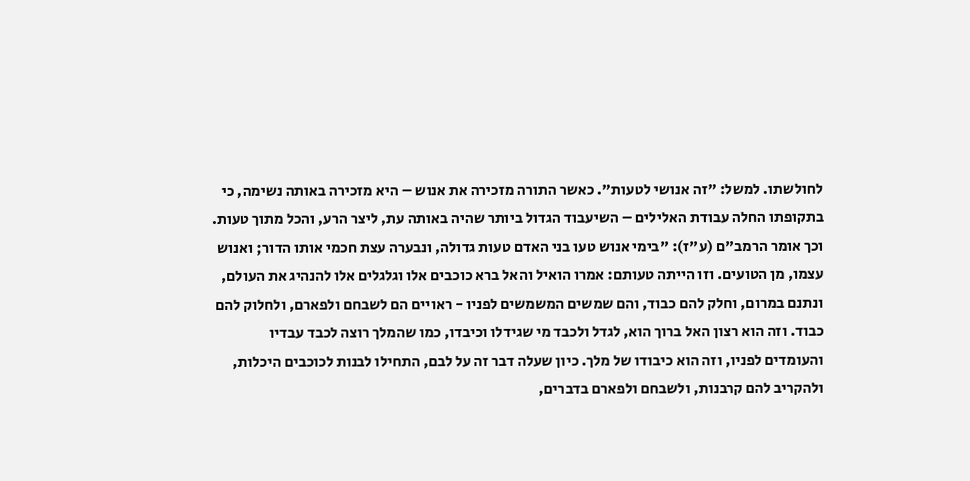לחולשתו. למשל: "זה אנושי לטעות". כאשר התורה מזכירה את אנוש – היא מזכירה באותה נשימה, כי בתקופתו החלה עבודת האלילים – השיעבוד הגדול ביותר שהיה באותה עת, ליצר הרע, והכל מתוך טעות.
וכך אומר הרמב"ם (ע"ז): "בימי אנוש טעו בני האדם טעות גדולה, ונבערה עצת חכמי אותו הדור; ואנוש עצמו, מן הטועים. וזו הייתה טעותם: אמרו הואיל והאל ברא כוכבים אלו וגלגלים אלו להנהיג את העולם, ונתנם במרום, וחלק להם כבוד, והם שמשים המשמשים לפניו - ראויים הם לשבחם ולפארם, ולחלוק להם כבוד. וזה הוא רצון האל ברוך הוא, לגדל ולכבד מי שגידלו וכיבדו, כמו שהמלך רוצה לכבד עבדיו והעומדים לפניו, וזה הוא כיבודו של מלך. כיון שעלה דבר זה על לבם, התחילו לבנות לכוכבים היכלות, ולהקריב להם קרבנות, ולשבחם ולפארם בדברים,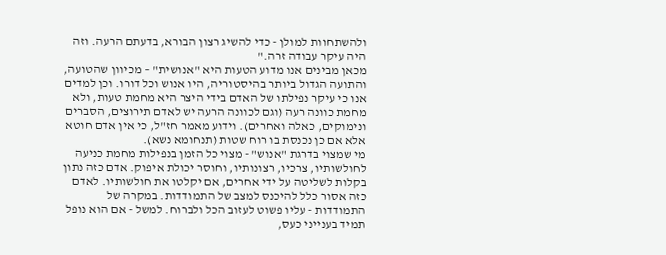ולהשתחוות למולן - כדי להשיג רצון הבורא, בדעתם הרעה. וזה היה עיקר עבודה זרה."
מכאן מבינים אנו מדוע הטעות היא "אנושית" – מכיוון שהטועה, והתועה הגדול ביותר בהיסטוריה, היו אנוש וכל דורו. וכן למדים אנו כי עיקר נפילתו של האדם בידי היצר היא מחמת טעות, ולא מחמת כוונה רעה (וגם לכוונה הרעה יש לאדם תירוצים, הסברים ונימוקים, כאלה ואחרים). וידוע מאמר חז"ל, כי אין אדם חוטא אלא אם כן נכנסת בו רוח שטות (תנחומא נשא).
מי שמצוי בדרגת "אנוש" - מצוי כל הזמן בנפילות מחמת כניעה לחולשותיו, צרכיו, רצונותיו, וחוסר יכולת איפוק. אדם כזה נתון בקלות לשליטה על ידי אחרים, אם יקלטו את חולשותיו. לאדם כזה אסור כלל להיכנס למצב של התמודדות. במקרה של התמודדות - עליו פשוט לעזוב הכל ולברוח. למשל - אם הוא נופל תמיד בענייני כעס,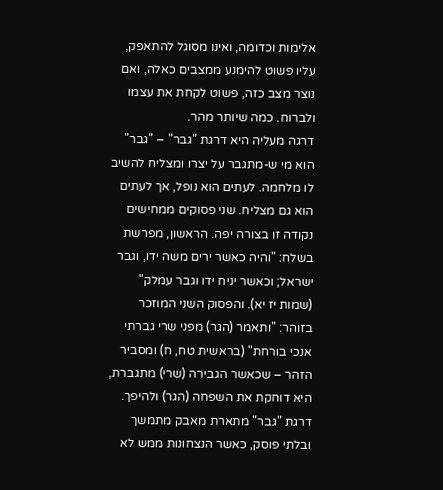אלימות וכדומה, ואינו מסוגל להתאפק, עליו פשוט להימנע ממצבים כאלה, ואם נוצר מצב כזה, פשוט לקחת את עצמו ולברוח. כמה שיותר מהר.
דרגה מעליה היא דרגת "גבר" – "גבר" הוא מי ש-מתגבר על יצרו ומצליח להשיב לו מלחמה. לעתים הוא נופל, אך לעתים הוא גם מצליח. שני פסוקים ממחישים נקודה זו בצורה יפה. הראשון, מפרשת בשלח: "והיה כאשר ירים משה ידו, וגבר ישראל; וכאשר יניח ידו וגבר עמלק" (שמות יז יא). והפסוק השני המוזכר בזוהר: "ותאמר (הגר) מפני שרי גברתי אנכי בורחת" (בראשית טח, ח) ומסביר הזהר – שכאשר הגבירה (שרי) מתגברת, היא דוחקת את השפחה (הגר) ולהיפך. דרגת "גבר" מתארת מאבק מתמשך ובלתי פוסק, כאשר הנצחונות ממש לא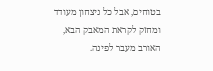בטוחים, אבל כל ניצחון מעודד ומחזק לקראת המאבק הבא, האורב מעבר לפינה.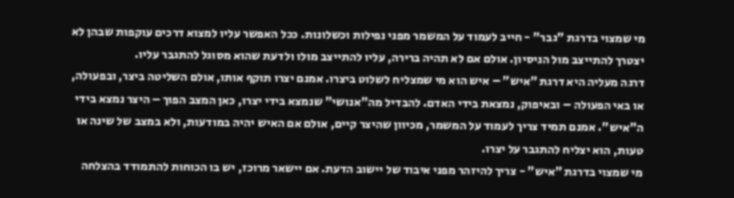מי שמצוי בדרגת "גבר" - חייב לעמוד על המשמר מפני נפילות וכשלונות. ככל האפשר עליו למצוא דרכים עוקפות שבהן לא יצטרך להתייצב מול הניסיון. אולם אם לא תהיה ברירה, עליו להתייצב מולו ולדעת שהוא מסוגל להתגבר עליו.
דרגה מעליה היא דרגת "איש" – איש הוא מי שמצליח לשלוט ביצרו. אמנם יצרו תוקף אותו, אולם השליטה ביצר, ובפעולה, או באי הפעולה – ובאיפוק, נמצאת בידי האדם. להבדיל מה"אנושי" שנמצא בידי יצרו, כאן המצב הפוך – היצר נמצא בידי ה"איש". אמנם תמיד צריך לעמוד על המשמר, מכיוון שהיצר קיים, אולם אם האיש יהיה במודעות, ולא במצב של שינה או טעות, הוא יצליח להתגבר על יצרו.
מי שמצוי בדרגת "איש" - צריך להיזהר מפני איבוד של יישוב הדעת. אם יישאר מרוכז, יש בו הכוחות להתמודד בהצלחה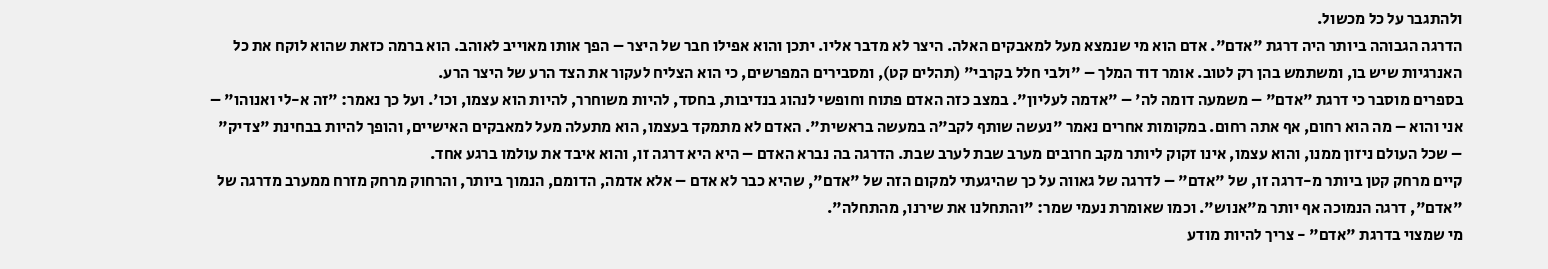ולהתגבר על כל מכשול.
הדרגה הגבוהה ביותר היה דרגת "אדם". אדם הוא מי שנמצא מעל למאבקים האלה. היצר לא מדבר אליו. יתכן והוא אפילו חבר של היצר – הפך אותו מאוייב לאוהב. הוא ברמה כזאת שהוא לוקח את כל האנרגיות שיש בו, ומשתמש בהן רק לטוב. אומר דוד המלך – "ולבי חלל בקרבי" (תהלים קט), ומסבירים המפרשים, כי הוא הצליח לעקור את הצד הרע של היצר הרע.
בספרים מוסבר כי דרגת "אדם" – משמעה דומה לה' – "אדמה לעליון". במצב כזה האדם פתוח וחופשי לנהוג בנדיבות, בחסד, להיות משוחרר, להיות הוא עצמו, וכו'. ועל כך נאמר: "זה א-לי ואנוהו" – אני והוא – מה הוא רחום, אף אתה רחום. במקומות אחרים נאמר "נעשה שותף לקב"ה במעשה בראשית". האדם לא מתמקד בעצמו, הוא מתעלה מעל למאבקים האישיים, והופך להיות בבחינת "צדיק" – שכל העולם ניזון ממנו, והוא עצמו, אינו זקוק ליותר מקב חרובים מערב שבת לערב שבת. הדרגה בה נברא האדם – היא היא דרגה זו, והוא איבד את עולמו ברגע אחד.
קיים מרחק קטן ביותר מ-דרגה זו, של "אדם" – לדרגה של גאווה על כך שהיגעתי למקום הזה של "אדם", שהיא כבר לא אדם – אלא אדמה, הדומם, הנמוך ביותר, והרחוק מרחק מזרח ממערב מדרגה של "אדם", דרגה הנמוכה אף יותר מ"אנוש". וכמו שאומרת נעמי שמר: "והתחלנו את שירנו, מהתחלה".
מי שמצוי בדרגת "אדם" - צריך להיות מודע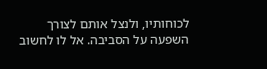לכוחותיו, ולנצל אותם לצורך השפעה על הסביבה. אל לו לחשוב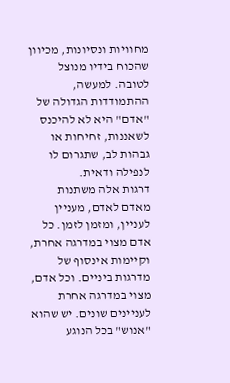מחוויות ונסיונות, מכיוון שהכוח בידיו מנוצל לטובה. למעשה, ההתמודדות הגדולה של "אדם" היא לא להיכנס לשאננות, זחיחות או גבהות לב, שתגרום לו לנפילה ודאית.
דרגות אלה משתנות מאדם לאדם, מעניין לעניין, ומזמן לזמן. כל אדם מצוי במדרגה אחרת, וקיימות אינסוף של מדרגות ביניים. וכל אדם, מצוי במדרגה אחרת לעניינים שונים. יש שהוא "אנוש" בכל הנוגע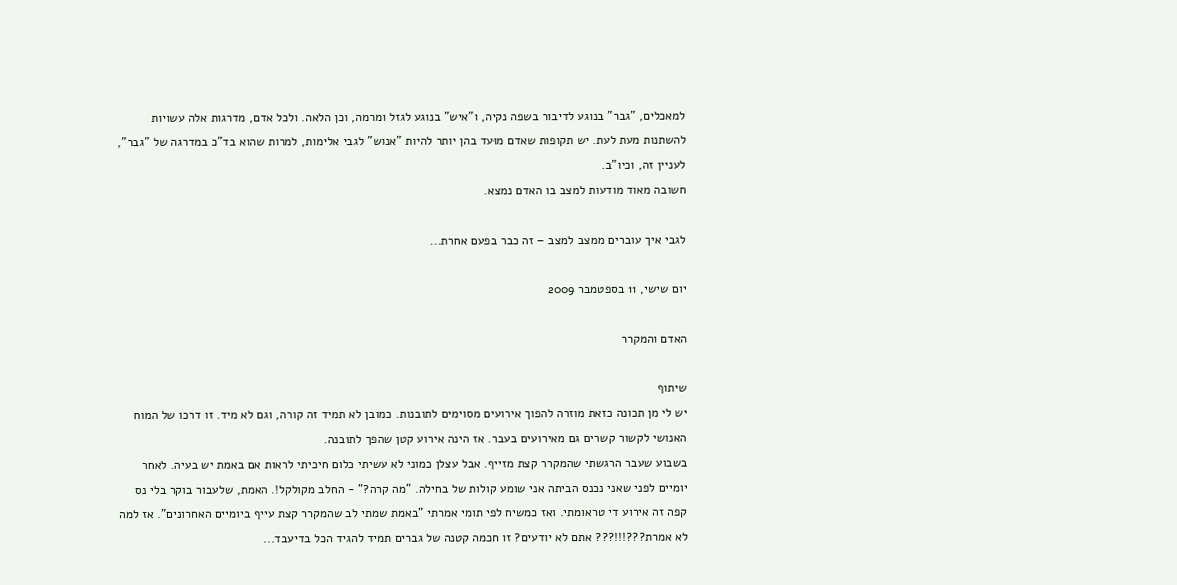למאכלים, "גבר" בנוגע לדיבור בשפה נקיה, ו"איש" בנוגע לגזל ומרמה, וכן הלאה. ולכל אדם, מדרגות אלה עשויות להשתנות מעת לעת. יש תקופות שאדם מוּעד בהן יותר להיות "אנוש" לגבי אלימות, למרות שהוא בד"כ במדרגה של "גבר", לעניין זה, וכיו"ב.
חשובה מאוד מודעות למצב בו האדם נמצא.

לגבי איך עוברים ממצב למצב – זה כבר בפעם אחרת...

יום שישי, 11 בספטמבר 2009

האדם והמקרר

שיתוף
יש לי מן תכונה כזאת מוזרה להפוך אירועים מסוימים לתובנות. כמובן לא תמיד זה קורה, וגם לא מיד. זו דרכו של המוח האנושי לקשור קשרים גם מאירועים בעבר. אז הינה אירוע קטן שהפך לתובנה.
בשבוע שעבר הרגשתי שהמקרר קצת מזייף. אבל עצלן כמוני לא עשיתי כלום חיכיתי לראות אם באמת יש בעיה. לאחר יומיים לפני שאני נכנס הביתה אני שומע קולות של בחילה. "מה קרה?" - החלב מקולקל!. האמת, שלעבור בוקר בלי נס קפה זה אירוע די טראומתי. ואז כמשיח לפי תומי אמרתי "באמת שמתי לב שהמקרר קצת עייף ביומיים האחרונים". אז למה לא אמרת???!!!??? אתם לא יודעים? זו חכמה קטנה של גברים תמיד להגיד הכל בדיעבד...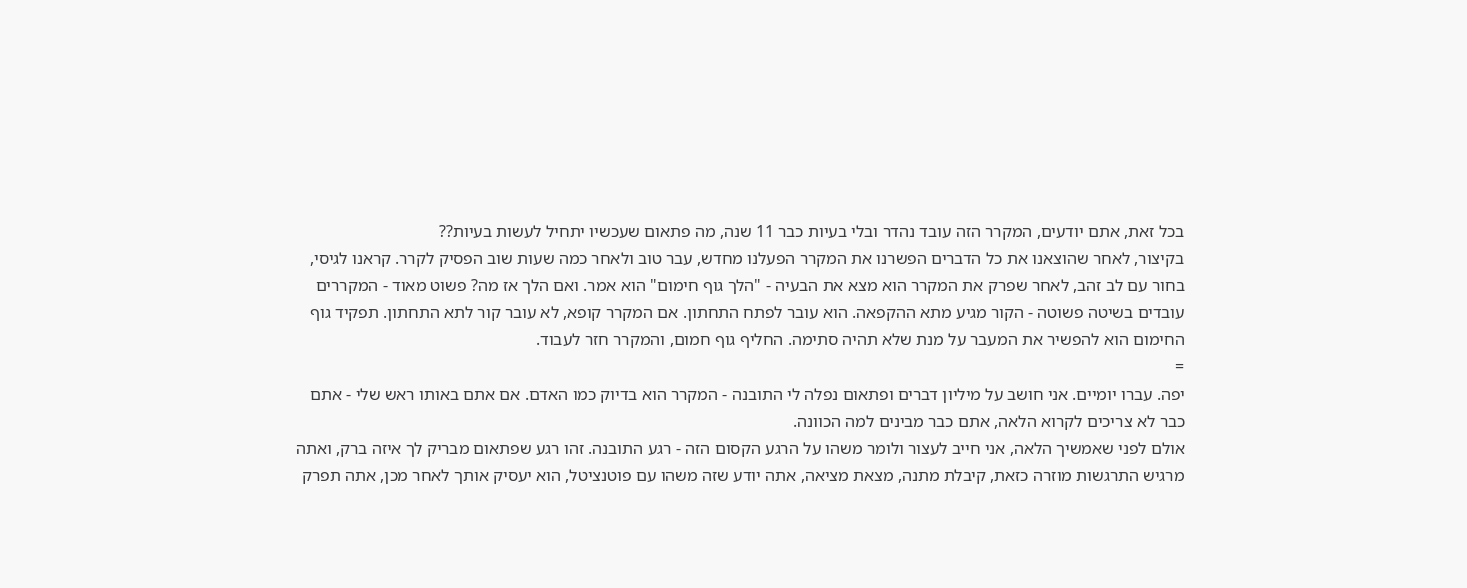בכל זאת, אתם יודעים, המקרר הזה עובד נהדר ובלי בעיות כבר 11 שנה, מה פתאום שעכשיו יתחיל לעשות בעיות??
בקיצור, לאחר שהוצאנו את כל הדברים הפשרנו את המקרר הפעלנו מחדש, עבר טוב ולאחר כמה שעות שוב הפסיק לקרר. קראנו לגיסי, בחור עם לב זהב, לאחר שפרק את המקרר הוא מצא את הבעיה - "הלך גוף חימום" הוא אמר. ואם הלך אז מה? פשוט מאוד - המקררים עובדים בשיטה פשוטה - הקור מגיע מתא ההקפאה. הוא עובר לפתח התחתון. אם המקרר קופא, לא עובר קור לתא התחתון. תפקיד גוף החימום הוא להפשיר את המעבר על מנת שלא תהיה סתימה. החליף גוף חמום, והמקרר חזר לעבוד.
=
יפה. עברו יומיים. אני חושב על מיליון דברים ופתאום נפלה לי התובנה - המקרר הוא בדיוק כמו האדם. אם אתם באותו ראש שלי - אתם כבר לא צריכים לקרוא הלאה, אתם כבר מבינים למה הכוונה.
אולם לפני שאמשיך הלאה, אני חייב לעצור ולומר משהו על הרגע הקסום הזה - רגע התובנה. זהו רגע שפתאום מבריק לך איזה ברק, ואתה מרגיש התרגשות מוזרה כזאת, קיבלת מתנה, מצאת מציאה, אתה יודע שזה משהו עם פוטנציטל, הוא יעסיק אותך לאחר מכן, אתה תפרק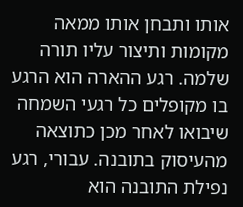אותו ותבחן אותו ממאה מקומות ותיצור עליו תורה שלמה. רגע ההארה הוא הרגע בו מקופלים כל רגעי השמחה שיבואו לאחר מכן כתוצאה מהעיסוק בתובנה. עבורי, רגע נפילת התובנה הוא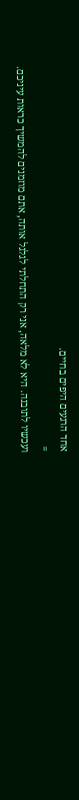אחד הרגעים היפים בחיים.
=
ועכשיו לתובנה. היא לא מלאה, אני רק התחלתי לגלגל אותה, אתם מוזמנים להמשיך כראות עיניכם.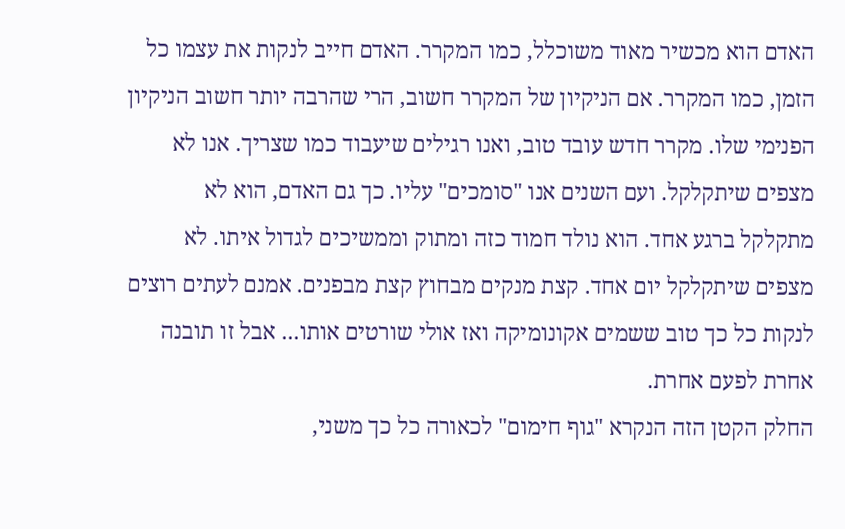האדם הוא מכשיר מאוד משוכלל, כמו המקרר. האדם חייב לנקות את עצמו כל הזמן, כמו המקרר. אם הניקיון של המקרר חשוב, הרי שהרבה יותר חשוב הניקיון הפנימי שלו. מקרר חדש עובד טוב, ואנו רגילים שיעבוד כמו שצריך. אנו לא מצפים שיתקלקל. ועם השנים אנו "סומכים" עליו. כך גם האדם, הוא לא מתקלקל ברגע אחד. הוא נולד חמוד כזה ומתוק וממשיכים לגדול איתו. לא מצפים שיתקלקל יום אחד. קצת מנקים מבחוץ קצת מבפנים. אמנם לעתים רוצים לנקות כל כך טוב ששמים אקונומיקה ואז אולי שורטים אותו... אבל זו תובנה אחרת לפעם אחרת.
החלק הקטן הזה הנקרא "גוף חימום" לכאורה כל כך משני,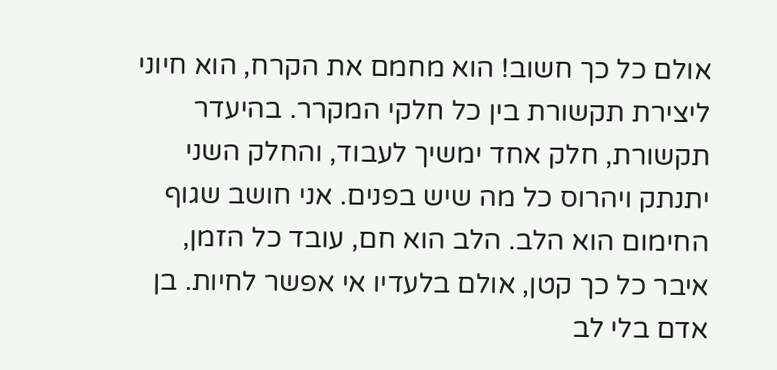אולם כל כך חשוב! הוא מחמם את הקרח, הוא חיוני ליצירת תקשורת בין כל חלקי המקרר. בהיעדר תקשורת, חלק אחד ימשיך לעבוד, והחלק השני יתנתק ויהרוס כל מה שיש בפנים. אני חושב שגוף החימום הוא הלב. הלב הוא חם, עובד כל הזמן, איבר כל כך קטן, אולם בלעדיו אי אפשר לחיות. בן אדם בלי לב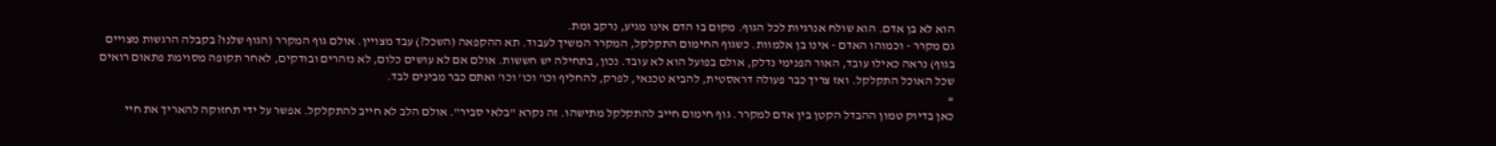הוא לא בן אדם. הוא שולח אנרגיות לכל הגוף. מקום בו הדם אינו מגיע, נרקב ומת.
גם מקרר - וכמוהו האדם - אינו בן אלמוות. כשגוף החימום התקלקל, המקרר המשיך לעבוד. תא ההקפאה (השכל?) עבד מצויין. אולם גוף המקרר (הגוף שלנו? בקבלה הרגשות מצויים בגוף) נראה כאילו עובד, האור הפנימי נדלק, אולם בפועל הוא לא עובד. נכון, בתחילה יש חששות. אולם אם לא עושים כלום, לא נזהרים ובודקים, לאחר תקופה מסוימת פתאום רואים שכל האוכל התקלקל. ואז צריך כבר פעולה דראסטית, להביא טכנאי, לפרק, להחליף וכו' וכו' וכו' ואתם כבר מבינים לבד.
=
כאן בדיוק טמון ההבדל הקטן בין אדם למקרר. גוף חימום חייב להתקלקל מתישהו. זה נקרא "בלאי סביר". אולם הלב לא חייב להתקלקל. אפשר על ידי תחזוקה להאריך את חיי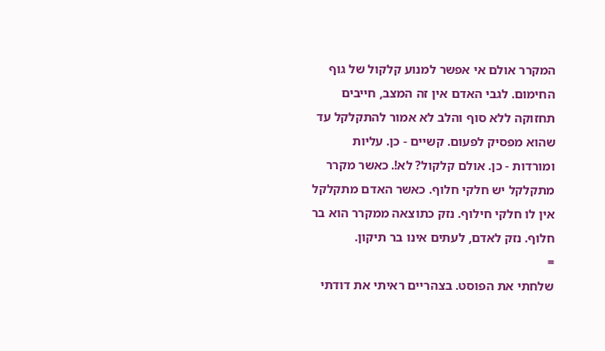המקרר אולם אי אפשר למנוע קלקול של גוף החימום. לגבי האדם אין זה המצב, חייבים תחזוקה ללא סוף והלב לא אמור להתקלקל עד שהוא מפסיק לפעום. קשיים - כן. עליות ומורדות - כן. אולם קלקול? לא!. כאשר מקרר מתקלקל יש חלקי חלוף. כאשר האדם מתקלקל אין לו חלקי חילוף. נזק כתוצאה ממקרר הוא בר חלוף. נזק לאדם, לעתים אינו בר תיקון.
=
שלחתי את הפוסט. בצהריים ראיתי את דודתי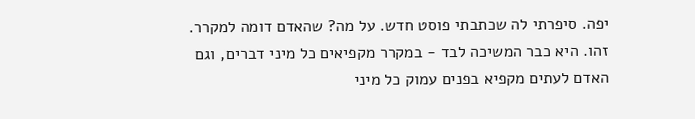יפה. סיפרתי לה שכתבתי פוסט חדש. על מה? שהאדם דומה למקרר. זהו. היא כבר המשיכה לבד - במקרר מקפיאים כל מיני דברים, וגם האדם לעתים מקפיא בפנים עמוק כל מיני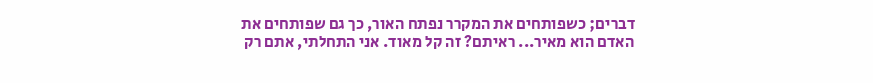דברים; כשפותחים את המקרר נפתח האור, כך גם שפותחים את האדם הוא מאיר... ראיתם? זה קל מאוד. אני התחלתי, אתם רק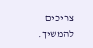צריכים להמשיך.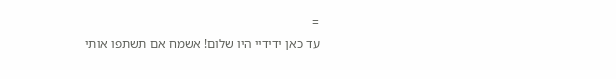=
עד כאן ידידיי היו שלום! אשמח אם תשתפו אותי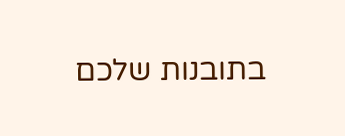בתובנות שלכם